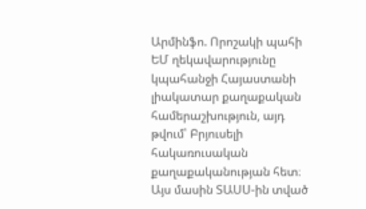Արմինֆո. Որոշակի պահի ԵՄ ղեկավարությունը կպահանջի Հայաստանի լիակատար քաղաքական համերաշխություն, այդ թվում՝ Բրյուսելի հակառուսական քաղաքականության հետ։ Այս մասին ՏԱՍՍ-ին տված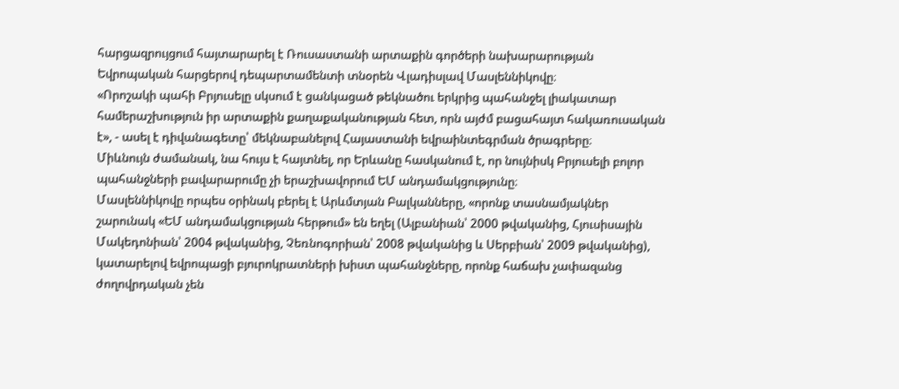հարցազրույցում հայտարարել է Ռուսաստանի արտաքին գործերի նախարարության Եվրոպական հարցերով դեպարտամենտի տնօրեն Վլադիսլավ Մասլեննիկովը։
«Որոշակի պահի Բրյուսելը սկսում է ցանկացած թեկնածու երկրից պահանջել լիակատար համերաշխություն իր արտաքին քաղաքականության հետ, որն այժմ բացահայտ հակառուսական է», - ասել է դիվանագետը՝ մեկնաբանելով Հայաստանի եվրաինտեգրման ծրագրերը։
Միևնույն ժամանակ, նա հույս է հայտնել, որ Երևանը հասկանում է, որ նույնիսկ Բրյուսելի բոլոր պահանջների բավարարումը չի երաշխավորում ԵՄ անդամակցությունը։
Մասլեննիկովը որպես օրինակ բերել է Արևմտյան Բալկանները, «որոնք տասնամյակներ շարունակ «ԵՄ անդամակցության հերթում» են եղել (Ալբանիան՝ 2000 թվականից, Հյուսիսային Մակեդոնիան՝ 2004 թվականից, Չեռնոգորիան՝ 2008 թվականից և Սերբիան՝ 2009 թվականից), կատարելով եվրոպացի բյուրոկրատների խիստ պահանջները, որոնք հաճախ չափազանց ժողովրդական չեն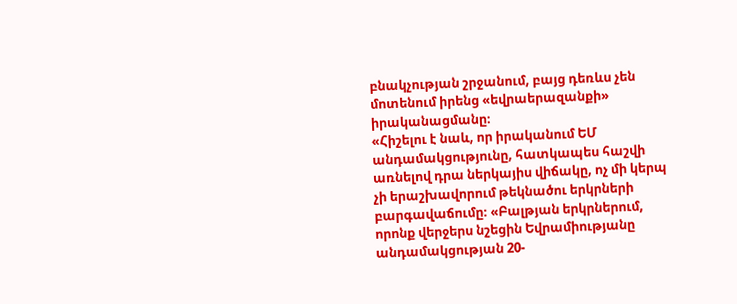բնակչության շրջանում, բայց դեռևս չեն մոտենում իրենց «եվրաերազանքի» իրականացմանը։
«Հիշելու է նաև, որ իրականում ԵՄ անդամակցությունը, հատկապես հաշվի առնելով դրա ներկայիս վիճակը, ոչ մի կերպ չի երաշխավորում թեկնածու երկրների բարգավաճումը։ «Բալթյան երկրներում, որոնք վերջերս նշեցին Եվրամիությանը անդամակցության 20-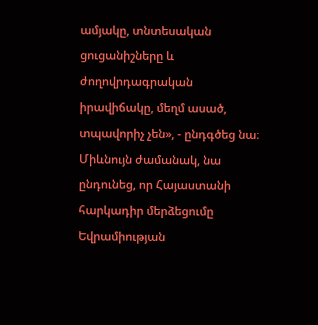ամյակը, տնտեսական ցուցանիշները և ժողովրդագրական իրավիճակը, մեղմ ասած, տպավորիչ չեն», - ընդգծեց նա։
Միևնույն ժամանակ, նա ընդունեց, որ Հայաստանի հարկադիր մերձեցումը Եվրամիության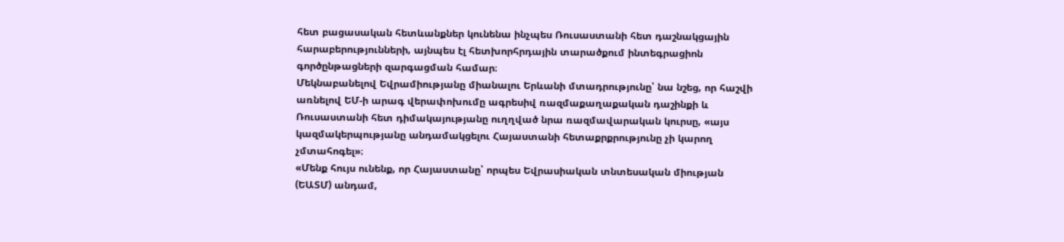հետ բացասական հետևանքներ կունենա ինչպես Ռուսաստանի հետ դաշնակցային հարաբերությունների, այնպես էլ հետխորհրդային տարածքում ինտեգրացիոն գործընթացների զարգացման համար։
Մեկնաբանելով Եվրամիությանը միանալու Երևանի մտադրությունը՝ նա նշեց, որ հաշվի առնելով ԵՄ-ի արագ վերափոխումը ագրեսիվ ռազմաքաղաքական դաշինքի և Ռուսաստանի հետ դիմակայությանը ուղղված նրա ռազմավարական կուրսը, «այս կազմակերպությանը անդամակցելու Հայաստանի հետաքրքրությունը չի կարող չմտահոգել»։
«Մենք հույս ունենք, որ Հայաստանը՝ որպես Եվրասիական տնտեսական միության (ԵԱՏՄ) անդամ,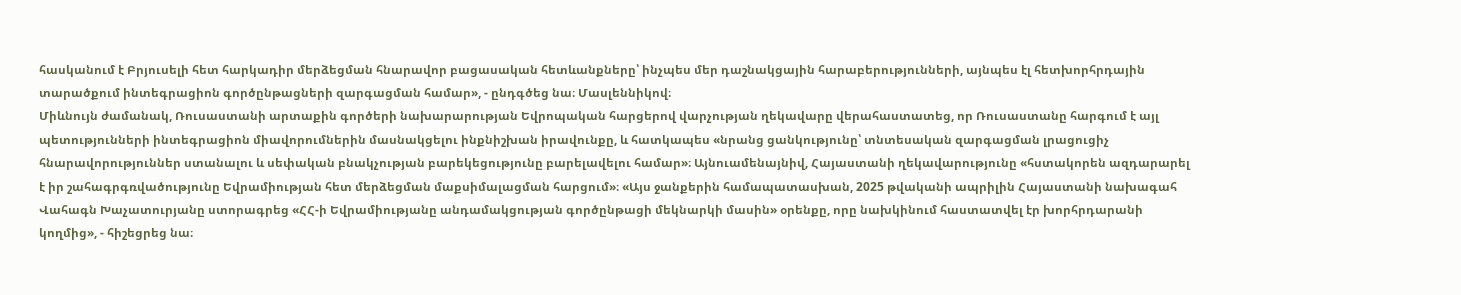հասկանում է Բրյուսելի հետ հարկադիր մերձեցման հնարավոր բացասական հետևանքները՝ ինչպես մեր դաշնակցային հարաբերությունների, այնպես էլ հետխորհրդային տարածքում ինտեգրացիոն գործընթացների զարգացման համար», - ընդգծեց նա։ Մասլեննիկով։
Միևնույն ժամանակ, Ռուսաստանի արտաքին գործերի նախարարության Եվրոպական հարցերով վարչության ղեկավարը վերահաստատեց, որ Ռուսաստանը հարգում է այլ պետությունների ինտեգրացիոն միավորումներին մասնակցելու ինքնիշխան իրավունքը, և հատկապես «նրանց ցանկությունը՝ տնտեսական զարգացման լրացուցիչ հնարավորություններ ստանալու և սեփական բնակչության բարեկեցությունը բարելավելու համար»։ Այնուամենայնիվ, Հայաստանի ղեկավարությունը «հստակորեն ազդարարել է իր շահագրգռվածությունը Եվրամիության հետ մերձեցման մաքսիմալացման հարցում»։ «Այս ջանքերին համապատասխան, 2025 թվականի ապրիլին Հայաստանի նախագահ Վահագն Խաչատուրյանը ստորագրեց «ՀՀ-ի Եվրամիությանը անդամակցության գործընթացի մեկնարկի մասին» օրենքը, որը նախկինում հաստատվել էր խորհրդարանի կողմից», - հիշեցրեց նա։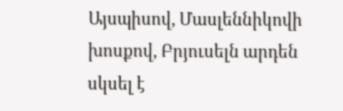Այսպիսով, Մասլեննիկովի խոսքով, Բրյուսելն արդեն սկսել է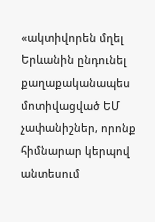«ակտիվորեն մղել Երևանին ընդունել քաղաքականապես մոտիվացված ԵՄ չափանիշներ, որոնք հիմնարար կերպով անտեսում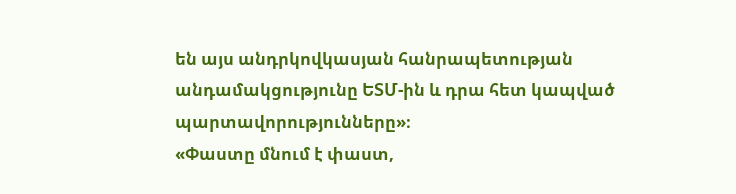են այս անդրկովկասյան հանրապետության անդամակցությունը ԵՏՄ-ին և դրա հետ կապված պարտավորությունները»։
«Փաստը մնում է փաստ,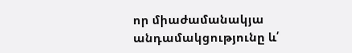որ միաժամանակյա անդամակցությունը և՛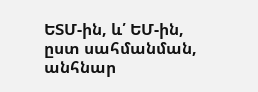ԵՏՄ-ին, և՛ ԵՄ-ին, ըստ սահմանման, անհնար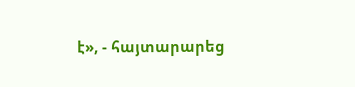է», - հայտարարեց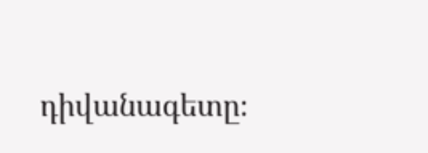դիվանագետը։